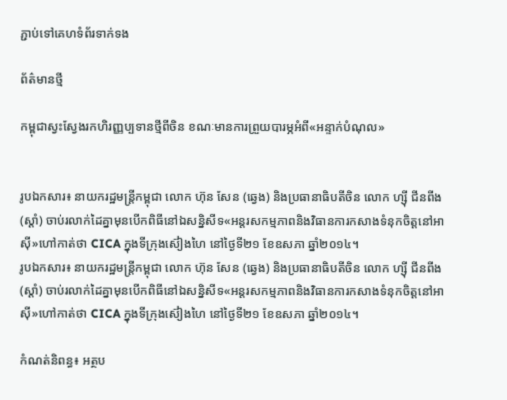ភ្ជាប់ទៅគេហទំព័រទាក់ទង

ព័ត៌មានថ្មី

កម្ពុជាស្វះស្វែងរកហិរញ្ញប្បទានថ្មីពីចិន ខណៈមានការព្រួយបារម្ភអំពី«អន្ទាក់បំណុល»


រូបឯកសារ៖ នាយករដ្ឋមន្រ្តីកម្ពុជា លោក ហ៊ុន សែន (ឆ្វេង) និងប្រធានាធិបតីចិន លោក ហ្ស៊ី ជីនពីង (ស្តាំ) ចាប់រលាក់ដៃគ្នាមុនបើកពិធីនៅឯសន្និសីទ«អន្តរសកម្មភាពនិងវិធានការកសាងទំនុកចិត្តនៅអាស៊ី»ហៅកាត់ថា CICA ក្នុងទីក្រុងស៊ៀងហៃ នៅថ្ងៃទី២១ ខែឧសភា ឆ្នាំ២០១៤។
រូបឯកសារ៖ នាយករដ្ឋមន្រ្តីកម្ពុជា លោក ហ៊ុន សែន (ឆ្វេង) និងប្រធានាធិបតីចិន លោក ហ្ស៊ី ជីនពីង (ស្តាំ) ចាប់រលាក់ដៃគ្នាមុនបើកពិធីនៅឯសន្និសីទ«អន្តរសកម្មភាពនិងវិធានការកសាងទំនុកចិត្តនៅអាស៊ី»ហៅកាត់ថា CICA ក្នុងទីក្រុងស៊ៀងហៃ នៅថ្ងៃទី២១ ខែឧសភា ឆ្នាំ២០១៤។

កំណត់និពន្ធ៖ អត្ថប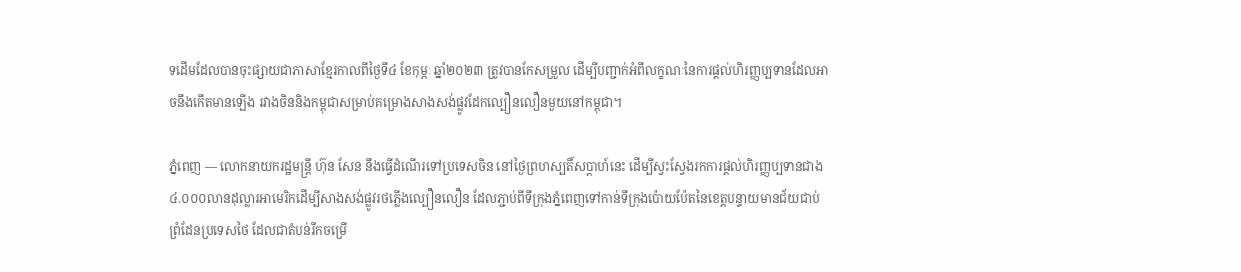ទដើមដែលបានចុះផ្សាយជាភាសាខ្មែរកាលពីថ្ងៃទី៤ ខែកុម្ភៈ ឆ្នាំ២០២៣ ត្រូវបានកែសម្រួល ដើម្បីបញ្ជាក់អំពីលក្ខណៈនៃការផ្ដល់ហិរញ្ញប្បទានដែលអាចនឹងកើតមានឡើង រវាងចិននិងកម្ពុជាសម្រាប់គម្រោងសាងសង់ផ្លូវដែកល្បឿនលឿនមួយនៅកម្ពុជា។

ភ្នំពេញ — លោកនាយករដ្ឋមន្ត្រី ហ៊ុន សែន នឹងធ្វើដំណើរទៅប្រទេសចិន នៅថ្ងៃព្រហស្បតិ៍សប្ដាហ៍នេះ ដើម្បីស្វះស្វែងរកការផ្តល់ហិរញ្ញប្បទានជាង៤.០០០លានដុល្លារអាមេរិកដើម្បីសាងសង់ផ្លូវរថភ្លើងល្បឿនលឿន ដែលភ្ជាប់ពីទីក្រុងភ្នំពេញទៅកាន់ទីក្រុងប៉ោយប៉ែតនៃខេត្តបន្ទាយមានជ័យជាប់ព្រំដែនប្រទេសថៃ ដែលជាតំបន់រីកចម្រើ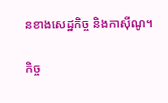នខាងសេដ្ឋកិច្ច និងកាស៊ីណូ។

កិច្ច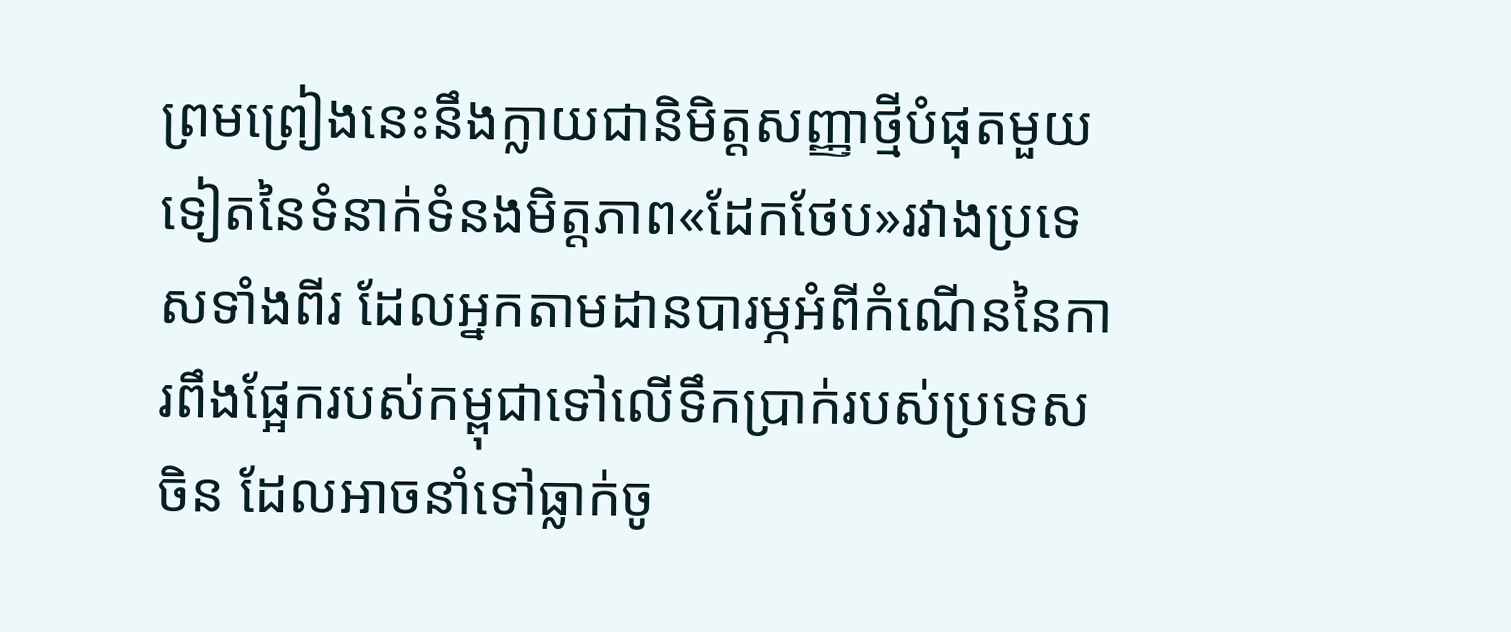ព្រមព្រៀងនេះនឹងក្លាយជានិមិត្តសញ្ញាថ្មីបំផុតមួយទៀតនៃទំនាក់ទំនងមិត្តភាព«ដែកថែប»រវាងប្រទេសទាំងពីរ ដែលអ្នកតាមដានបារម្ភអំពីកំណើននៃការពឹងផ្អែករបស់កម្ពុជាទៅលើទឹកប្រាក់របស់ប្រទេសចិន ដែលអាចនាំទៅធ្លាក់ចូ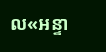ល«អន្ទា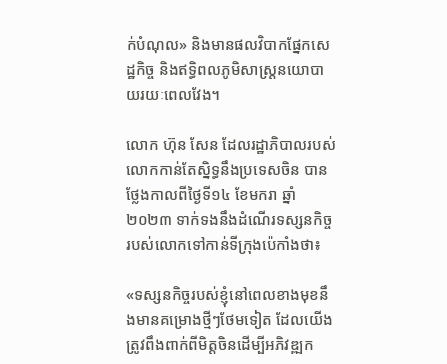ក់បំណុល» និងមានផលវិបាកផ្នែកសេដ្ឋកិច្ច និងឥទ្ធិពលភូមិសាស្រ្តនយោបាយរយៈពេលវែង។

លោក ហ៊ុន សែន ដែលរដ្ឋាភិបាលរបស់លោកកាន់តែស្និទ្ធនឹងប្រទេសចិន បានថ្លែងកាលពីថ្ងៃទី១៤ ខែមករា ឆ្នាំ២០២៣ ទាក់ទងនឹងដំណើរទស្សនកិច្ចរបស់លោកទៅកាន់ទីក្រុងប៉េកាំងថា៖

«ទស្សនកិច្ចរបស់ខ្ញុំនៅពេលខាងមុខនឹងមានគម្រោងថ្មីៗថែមទៀត ដែលយើងត្រូវពឹងពាក់ពីមិត្តចិនដើម្បីអភិវឌ្ឍក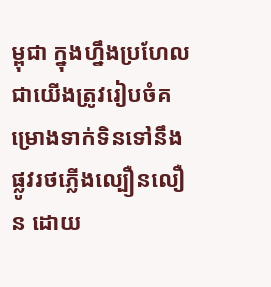ម្ពុជា ក្នុងហ្នឹងប្រហែលជាយើងត្រូវរៀបចំគម្រោងទាក់ទិនទៅនឹងផ្លូវរថភ្លើងល្បឿនលឿន ដោយ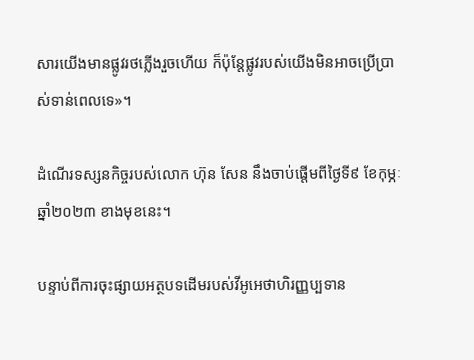សារយើងមានផ្លូវរថភ្លើងរួចហើយ ក៏ប៉ុន្តែផ្លូវរបស់យើងមិនអាចប្រើប្រាស់ទាន់ពេលទេ»។

ដំណើរទស្សនកិច្ចរបស់លោក ហ៊ុន សែន នឹងចាប់ផ្តើមពីថ្ងៃទី៩ ខែកុម្ភៈ ឆ្នាំ២០២៣ ខាងមុខនេះ។

បន្ទាប់ពីការចុះផ្សាយអត្ថបទដើមរបស់វីអូអេថាហិរញ្ញប្បទាន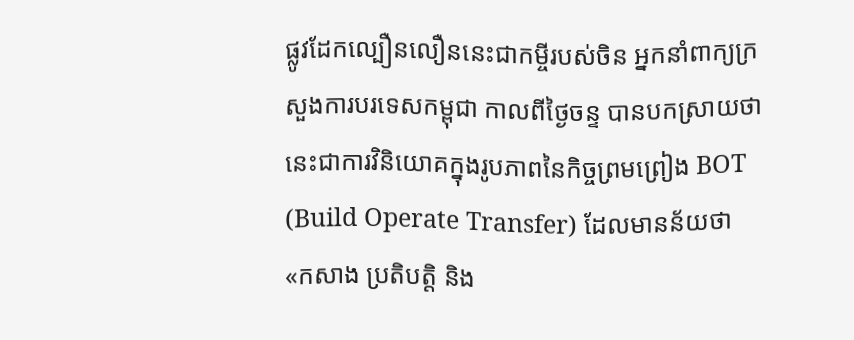ផ្លូវដែកល្បឿនលឿននេះជាកម្ចីរបស់ចិន អ្នកនាំពាក្យក្រសួងការបរទេសកម្ពុជា កាលពីថ្ងៃចន្ទ បានបកស្រាយថា នេះជាការវិនិយោគក្នុងរូបភាពនៃកិច្ចព្រមព្រៀង BOT (Build Operate Transfer) ដែលមានន័យថា «កសាង ប្រតិបត្តិ និង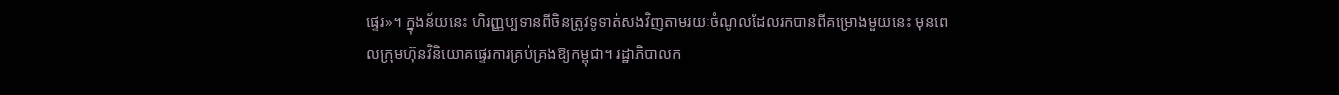ផ្ទេរ»។ ក្នុងន័យនេះ ហិរញ្ញប្បទានពីចិនត្រូវទូទាត់សងវិញតាមរយៈចំណូលដែលរកបានពីគម្រោងមួយនេះ មុនពេលក្រុមហ៊ុនវិនិយោគផ្ទេរការគ្រប់គ្រងឱ្យកម្ពុជា។ រដ្ឋាភិបាលក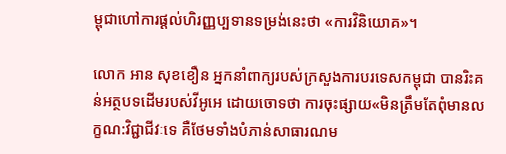ម្ពុជាហៅការផ្ដល់ហិរញ្ញប្បទានទម្រង់នេះថា «ការវិនិយោគ»។

លោក អាន សុខខឿន អ្នកនាំពាក្យរបស់ក្រសួងការបរទេសកម្ពុជា បានរិះគន់អត្ថបទដើមរបស់វីអូអេ ដោយចោទថា ការចុះផ្សាយ«មិនត្រឹមតែពុំមានលក្ខណ:វិជ្ជាជីវៈទេ គឺថែមទាំងបំភាន់សាធារណម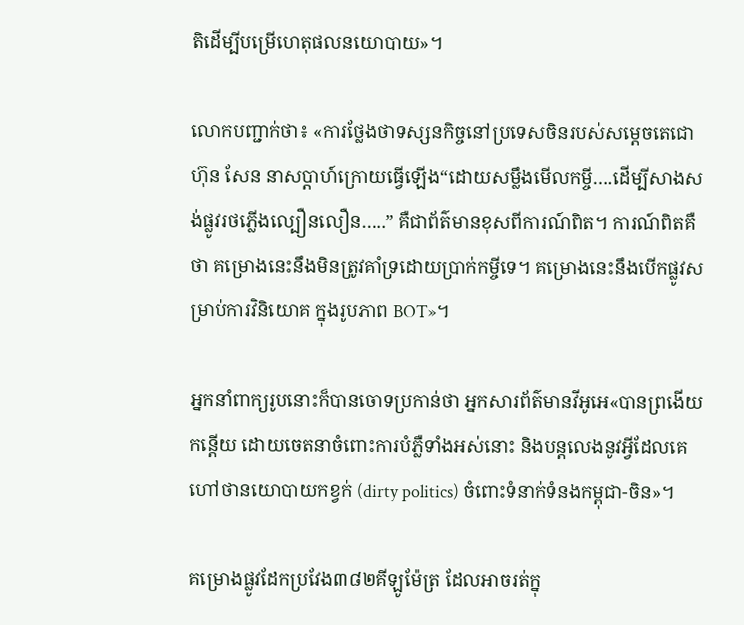តិដើម្បីបម្រើហេតុផលនយោបាយ»។

លោកបញ្ជាក់ថា៖ «ការថ្លែងថាទស្សនកិច្ចនៅប្រទេសចិនរបស់សម្ដេចតេជោ ហ៊ុន សែន នាសប្ដាហ៍ក្រោយធ្វើឡើង“ដោយសម្លឹងមើលកម្ចី….ដើម្បីសាងសង់ផ្លូវរថភ្លើងល្បឿនលឿន…..” គឺជាព័ត៌មានខុសពីការណ៍ពិត។ ការណ៍ពិតគឺថា គម្រោងនេះនឹងមិនត្រូវគាំទ្រដោយប្រាក់កម្ចីទេ។ គម្រោងនេះនឹងបើកផ្លូវសម្រាប់ការវិនិយោគ ក្នុងរូបភាព BOT»។

អ្នកនាំពាក្យរូបនោះក៏បានចោទប្រកាន់ថា អ្នកសារព័ត៌មានវីអូអេ«បានព្រងើយកន្តើយ ដោយចេតនាចំពោះការបំភ្លឺទាំងអស់នោះ និងបន្តលេងនូវអ្វីដែលគេហៅថានយោបាយកខ្វក់ (dirty politics) ចំពោះទំនាក់ទំនងកម្ពុជា-ចិន»។

គម្រោងផ្លូវដែកប្រវែង៣៨២គីឡូម៉ែត្រ ដែលអាចរត់ក្នុ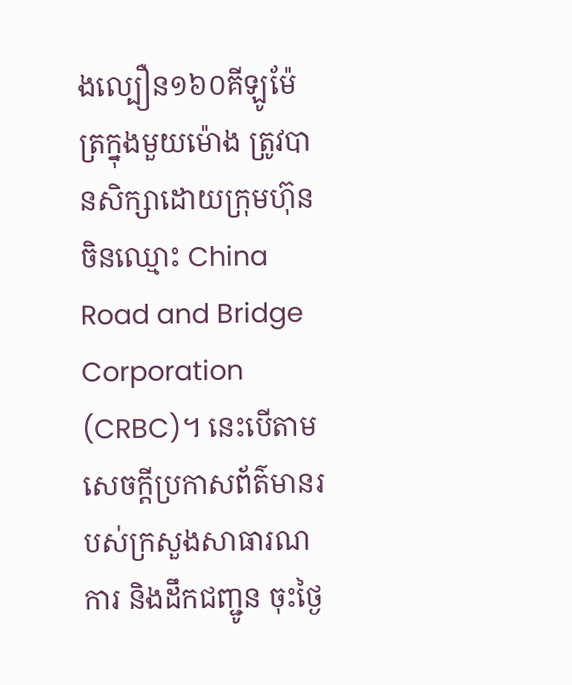ងល្បឿន១៦០គីឡូម៉ែត្រក្នុងមួយម៉ោង ត្រូវបានសិក្សាដោយក្រុមហ៊ុនចិនឈ្មោះ China Road and Bridge Corporation (CRBC)។ នេះបើតាមសេចក្តីប្រកាសព័ត៌មានរបស់ក្រសួងសាធារណការ និងដឹកជញ្ជូន ចុះថ្ងៃ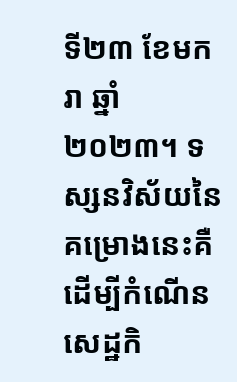ទី២៣ ខែមករា ឆ្នាំ២០២៣។ ទស្សនវិស័យនៃគម្រោងនេះគឺដើម្បីកំណើនសេដ្ឋកិ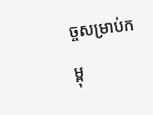ច្ចសម្រាប់កម្ពុ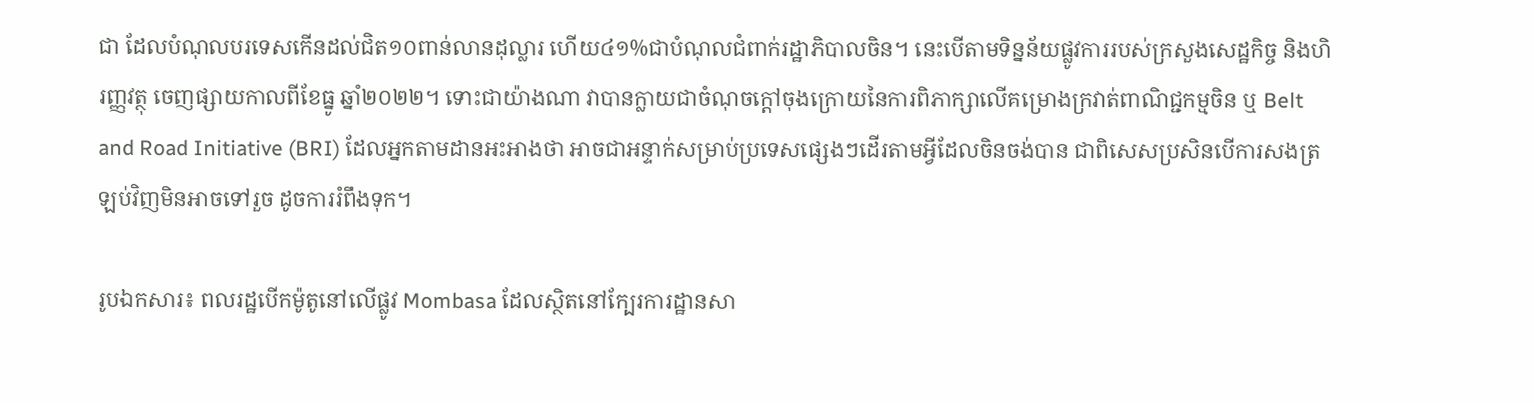ជា ដែលបំណុលបរទេសកើនដល់ជិត១០ពាន់លានដុល្លារ ហើយ៤១%ជាបំណុលជំពាក់រដ្ឋាភិបាលចិន។ នេះបើតាមទិន្នន័យផ្លូវការរបស់ក្រសួងសេដ្ឋកិច្ច និងហិរញ្ញវត្ថុ ចេញផ្សាយកាលពីខែធ្នូ ឆ្នាំ២០២២។ ទោះជាយ៉ាងណា វាបានក្លាយជាចំណុចក្តៅចុងក្រោយនៃការពិភាក្សាលើគម្រោងក្រវាត់ពាណិជ្ជកម្មចិន ឬ Belt and Road Initiative (BRI) ដែលអ្នកតាមដានអះអាងថា អាចជាអន្ទាក់សម្រាប់ប្រទេសផ្សេងៗដើរតាមអ្វីដែលចិនចង់បាន ជាពិសេសប្រសិនបើការសងត្រឡប់វិញមិនអាចទៅរួច ដូចការរំពឹងទុក។

រូបឯកសារ៖ ពលរដ្ឋបើកម៉ូតូនៅលើផ្លូវ Mombasa ដែលស្ថិតនៅក្បែរការដ្ឋានសា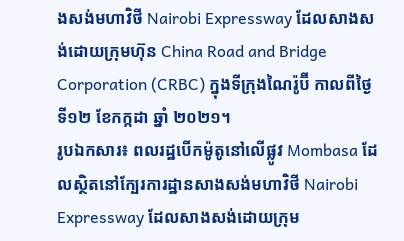ងសង់មហាវិថី Nairobi Expressway ដែលសាងសង់ដោយក្រុមហ៊ុន China Road and Bridge Corporation (CRBC) ក្នុងទីក្រុងណៃរ៉ូប៊ី កាលពីថ្ងៃទី១២ ខែកក្កដា ឆ្នាំ ២០២១។
រូបឯកសារ៖ ពលរដ្ឋបើកម៉ូតូនៅលើផ្លូវ Mombasa ដែលស្ថិតនៅក្បែរការដ្ឋានសាងសង់មហាវិថី Nairobi Expressway ដែលសាងសង់ដោយក្រុម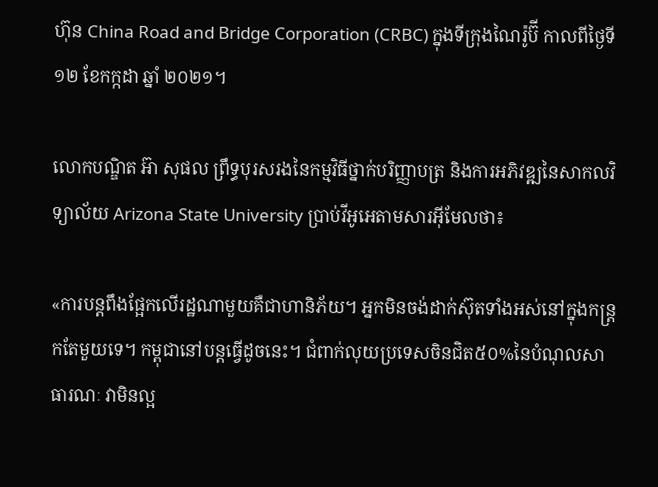ហ៊ុន China Road and Bridge Corporation (CRBC) ក្នុងទីក្រុងណៃរ៉ូប៊ី កាលពីថ្ងៃទី១២ ខែកក្កដា ឆ្នាំ ២០២១។

លោកបណ្ឌិត អ៊ា សុផល ព្រឹទ្ធបុរសរងនៃកម្មវិធីថ្នាក់បរិញ្ញាបត្រ និងការអភិវឌ្ឍនៃសាកលវិទ្យាល័យ Arizona State University ប្រាប់វីអូអេតាមសារអ៊ីមែលថា៖

«ការបន្តពឹងផ្អែកលើរដ្ឋណាមួយគឺជាហានិភ័យ។ អ្នកមិនចង់ដាក់ស៊ុតទាំងអស់នៅក្នុងកន្ត្រកតែមួយទេ។ កម្ពុជានៅបន្តធ្វើដូចនេះ។ ជំពាក់លុយប្រទេសចិនជិត៥០%នៃបំណុលសាធារណៈ វាមិនល្អ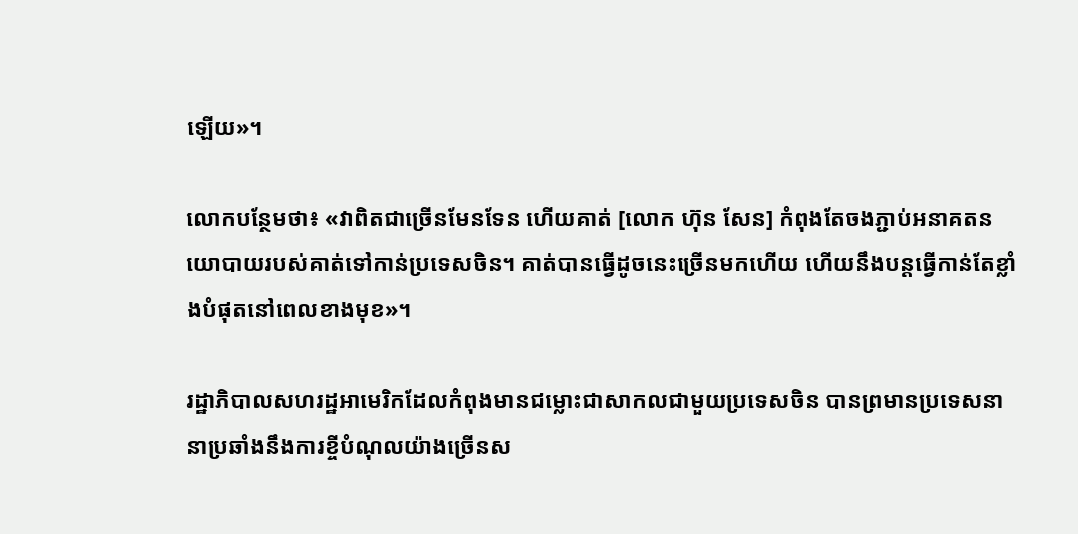ឡើយ»។

លោកបន្ថែមថា៖ «វាពិតជាច្រើនមែនទែន ហើយគាត់ [លោក ហ៊ុន សែន] កំពុងតែចងភ្ជាប់អនាគតនយោបាយរបស់គាត់ទៅកាន់ប្រទេសចិន។ គាត់បានធ្វើដូចនេះច្រើនមកហើយ ហើយនឹងបន្តធ្វើកាន់តែខ្លាំងបំផុតនៅពេលខាងមុខ»។

រដ្ឋាភិបាលសហរដ្ឋអាមេរិកដែលកំពុងមានជម្លោះជាសាកលជាមួយប្រទេសចិន បានព្រមានប្រទេសនានាប្រឆាំងនឹងការខ្ចីបំណុលយ៉ាងច្រើនស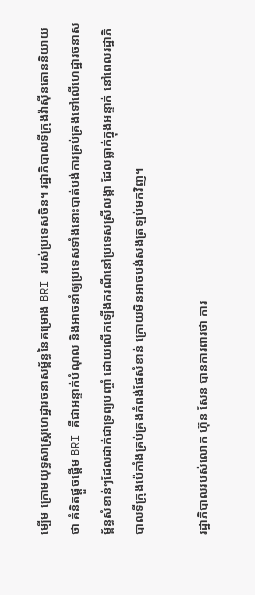ម្បើម ក្រោមយុទ្ធសាស្ត្រហេដ្ឋារចនាសម្ព័ន្ធនៃគម្រោង BRI របស់ប្រទេសចិន។ រដ្ឋាភិបាលទីក្រុងវ៉ាស៊ីនតោននិយាយថា គំនិតផ្តួចផ្តើម BRI គឺជាអន្ទាក់បំណុល និងអាចនាំឲ្យប្រទេសទាំងនោះបាត់បង់ការគ្រប់គ្រងទៅលើហេដ្ឋារចនាសម្ព័ន្ធសំខាន់ៗដែលដាក់ជាទ្រព្យបញ្ចាំ ដោយលើកឡើងករណីនៅប្រទេសស្រីលង្កា ដែលធ្លាក់ក្នុងអន្ទាក់ នៅពេលរដ្ឋាភិបាលទីក្រុងប៉េកាំងគ្រប់គ្រងកំពង់ផែសំខាន់ ក្រោយមិនអាចបង់សងត្រឡប់មកវិញ។

រដ្ឋាភិបាលរបស់លោក ហ៊ុន សែន បានការពារថា ការ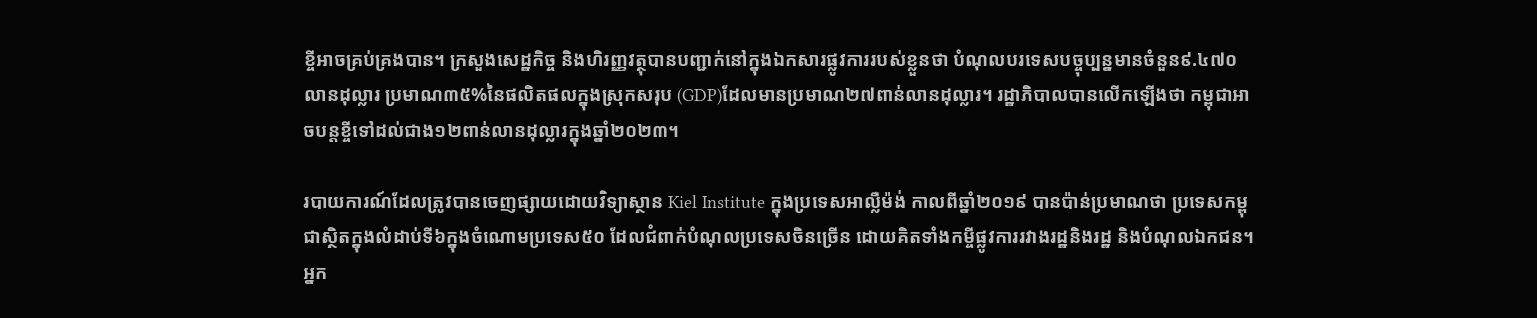ខ្ចីអាចគ្រប់គ្រងបាន។ ក្រសួងសេដ្ឋកិច្ច និងហិរញ្ញវត្ថុបានបញ្ជាក់នៅក្នុងឯកសារផ្លូវការរបស់ខ្លួនថា បំណុលបរទេសបច្ចុប្បន្នមានចំនួន៩.៤៧០លានដុល្លារ ប្រមាណ៣៥%នៃផលិតផលក្នុងស្រុកសរុប (GDP)ដែលមានប្រមាណ២៧ពាន់លានដុល្លារ។ រដ្ឋាភិបាលបានលើកឡើងថា កម្ពុជាអាចបន្តខ្ចីទៅដល់ជាង១២ពាន់លានដុល្លារក្នុងឆ្នាំ២០២៣។

របាយការណ៍ដែលត្រូវបានចេញផ្សាយដោយវិទ្យាស្ថាន Kiel Institute ក្នុងប្រទេសអាល្លឺម៉ង់ កាលពីឆ្នាំ២០១៩ បានប៉ាន់ប្រមាណថា ប្រទេសកម្ពុជាស្ថិតក្នុងលំដាប់ទី៦ក្នុងចំណោមប្រទេស៥០ ដែលជំពាក់បំណុលប្រទេសចិនច្រើន ដោយគិតទាំងកម្ចីផ្លូវការរវាងរដ្ឋនិងរដ្ឋ និងបំណុលឯកជន។ អ្នក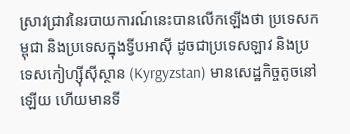ស្រាវជ្រាវនៃរបាយការណ៍នេះបានលើកឡើងថា ប្រទេសកម្ពុជា និងប្រទេសក្នុងទ្វីបអាស៊ី ដូចជាប្រទេសឡាវ និងប្រទេសកៀហ្ស៊ីស៊ីស្ថាន (Kyrgyzstan) មានសេដ្ឋកិច្ចតូចនៅឡើយ ហើយមានទី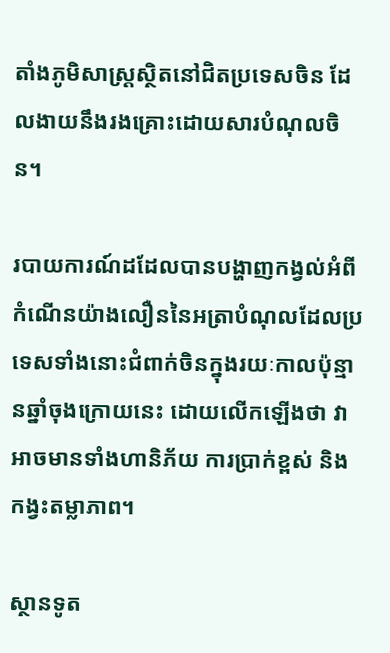តាំងភូមិសាស្ត្រស្ថិតនៅជិតប្រទេសចិន ដែលងាយនឹងរងគ្រោះដោយសារបំណុលចិន។

របាយការណ៍ដដែលបានបង្ហាញកង្វល់អំពីកំណើនយ៉ាងលឿននៃអត្រាបំណុលដែលប្រទេសទាំងនោះជំពាក់ចិនក្នុងរយៈកាលប៉ុន្មានឆ្នាំចុងក្រោយនេះ ដោយលើកឡើងថា វាអាចមានទាំងហានិភ័យ ការប្រាក់ខ្ពស់ និងកង្វះតម្លាភាព។

ស្ថានទូត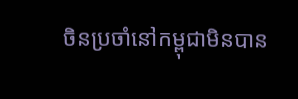ចិនប្រចាំនៅកម្ពុជាមិនបាន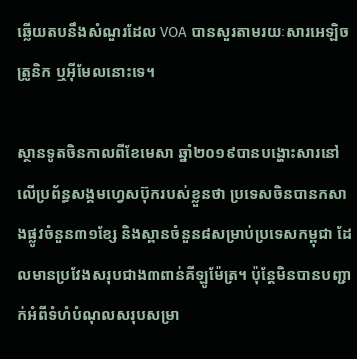ឆ្លើយតបនឹងសំណួរដែល VOA បានសួរតាមរយៈសារអេឡិចត្រូនិក ឬអ៊ីមែលនោះទេ។

ស្ថានទូតចិនកាលពីខែមេសា ឆ្នាំ២០១៩បានបង្ហោះសារនៅលើប្រព័ន្ធសង្គមហ្វេសប៊ុករបស់ខ្លួនថា ប្រទេសចិនបានកសាងផ្លូវចំនួន៣១ខ្សែ និងស្ពានចំនួន៨សម្រាប់ប្រទេសកម្ពុជា ដែលមានប្រវែងសរុបជាង៣ពាន់គីឡូម៉ែត្រ។ ប៉ុន្តែមិនបានបញ្ជាក់អំពីទំហំបំណុលសរុបសម្រា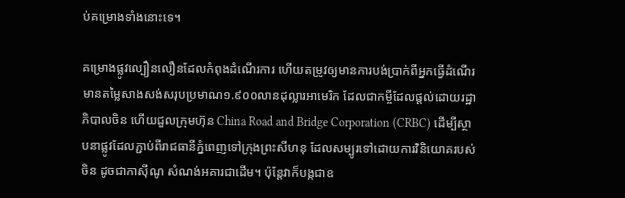ប់គម្រោងទាំងនោះទេ។

គម្រោងផ្លូវល្បឿនលឿនដែលកំពុងដំណើរការ ហើយតម្រូវឲ្យមានការបង់ប្រាក់ពីអ្នកធ្វើដំណើរ មានតម្លៃសាងសង់សរុបប្រមាណ១.៩០០លានដុល្លារអាមេរិក ដែលជាកម្ចីដែលផ្តល់ដោយរដ្ឋាភិបាលចិន ហើយជួលក្រុមហ៊ុន China Road and Bridge Corporation (CRBC) ដើម្បីស្ថាបនាផ្លូវដែលភ្ជាប់ពីរាជធានីភ្នំពេញទៅក្រុងព្រះសីហនុ ដែលសម្បូរទៅដោយការវិនិយោគរបស់ចិន ដូចជាកាស៊ីណូ សំណង់អគារជាដើម។ ប៉ុន្តែវាក៏បង្កជាឧ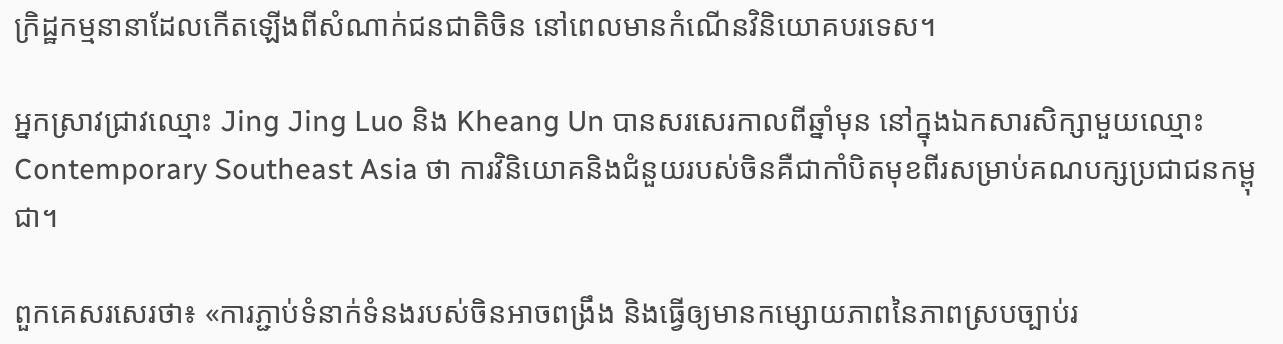ក្រិដ្ឋកម្មនានាដែលកើតឡើងពីសំណាក់ជនជាតិចិន នៅពេលមានកំណើនវិនិយោគបរទេស។

អ្នកស្រាវជ្រាវឈ្មោះ Jing Jing Luo និង Kheang Un បានសរសេរកាលពីឆ្នាំមុន នៅក្នុងឯកសារសិក្សាមួយឈ្មោះ Contemporary Southeast Asia ថា ការវិនិយោគនិងជំនួយរបស់ចិនគឺជាកាំបិតមុខពីរសម្រាប់គណបក្សប្រជាជនកម្ពុជា។

ពួកគេសរសេរថា៖ «ការភ្ជាប់ទំនាក់ទំនងរបស់ចិនអាចពង្រឹង និងធ្វើឲ្យមានកម្សោយភាពនៃភាពស្របច្បាប់រ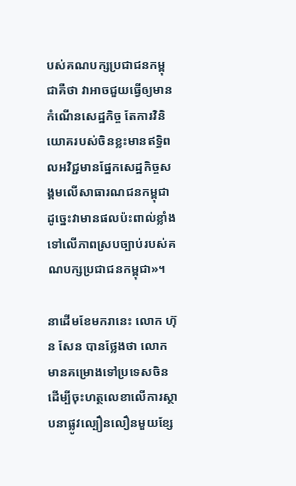បស់គណបក្សប្រជាជនកម្ពុជាគឺថា វាអាចជួយធ្វើឲ្យមានកំណើនសេដ្ឋកិច្ច តែការវិនិយោគរបស់ចិនខ្លះមានឥទ្ធិពលអវិជ្ជមានផ្នែកសេដ្ឋកិច្ចសង្គមលើសាធារណជនកម្ពុជា ដូច្នេះវាមានផលប៉ះពាល់ខ្លាំងទៅលើភាពស្របច្បាប់របស់គណបក្សប្រជាជនកម្ពុជា»។

នាដើមខែមករានេះ លោក ហ៊ុន សែន បានថ្លែងថា លោកមានគម្រោងទៅប្រទេសចិនដើម្បីចុះហត្ថលេខាលើការស្ថាបនាផ្លូវល្បឿនលឿនមួយខ្សែ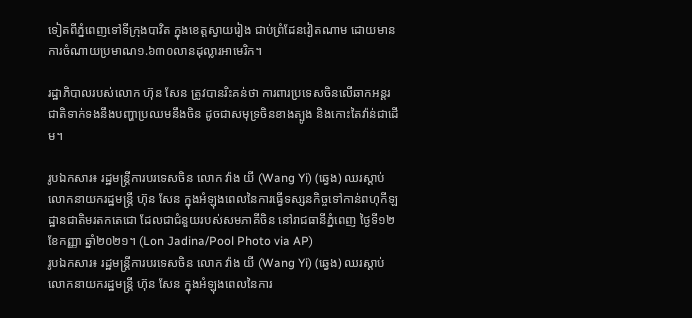ទៀតពីភ្នំពេញទៅទីក្រុងបាវិត ក្នុងខេត្តស្វាយរៀង ជាប់ព្រំដែនវៀតណាម ដោយមានការចំណាយប្រមាណ១.៦៣០លានដុល្លារអាមេរិក។

រដ្ឋាភិបាលរបស់លោក ហ៊ុន សែន ត្រូវបានរិះគន់ថា ការពារប្រទេសចិនលើឆាកអន្តរជាតិទាក់ទងនឹងបញ្ហាប្រឈមនឹងចិន ដូចជាសមុទ្រចិនខាងត្បូង និងកោះតៃវ៉ាន់ជាដើម។

រូបឯកសារ៖ រដ្ឋមន្ត្រីការបរទេសចិន លោក វ៉ាង យី (Wang Yi) (ឆ្វេង) ឈរស្ដាប់លោកនាយករដ្ឋមន្ត្រី ហ៊ុន សែន ក្នុងអំឡុងពេលនៃការធ្វើទស្សនកិច្ចទៅកាន់ពហុកីឡដ្ឋានជាតិមរតកតេជោ ដែលជាជំនួយរបស់សមភាគីចិន នៅរាជធានីភ្នំពេញ ថ្ងៃទី១២ ខែកញ្ញា ឆ្នាំ២០២១។ (Lon Jadina/Pool Photo via AP)
រូបឯកសារ៖ រដ្ឋមន្ត្រីការបរទេសចិន លោក វ៉ាង យី (Wang Yi) (ឆ្វេង) ឈរស្ដាប់លោកនាយករដ្ឋមន្ត្រី ហ៊ុន សែន ក្នុងអំឡុងពេលនៃការ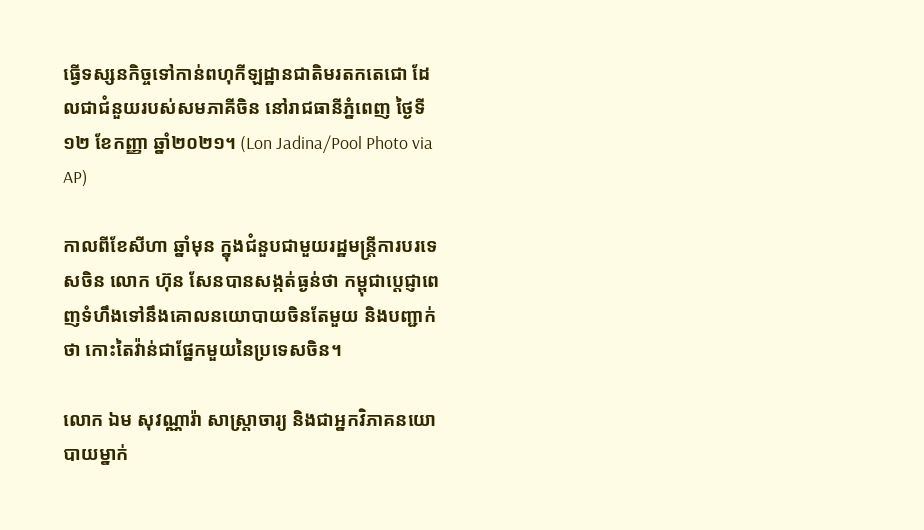ធ្វើទស្សនកិច្ចទៅកាន់ពហុកីឡដ្ឋានជាតិមរតកតេជោ ដែលជាជំនួយរបស់សមភាគីចិន នៅរាជធានីភ្នំពេញ ថ្ងៃទី១២ ខែកញ្ញា ឆ្នាំ២០២១។ (Lon Jadina/Pool Photo via AP)

កាលពីខែសីហា ឆ្នាំមុន ក្នុងជំនួបជាមួយរដ្ឋមន្រ្តីការបរទេសចិន លោក ហ៊ុន សែនបានសង្កត់ធ្ងន់ថា កម្ពុជាប្តេជ្ញាពេញទំហឹងទៅនឹងគោលនយោបាយចិនតែមួយ និងបញ្ជាក់ថា កោះតៃវ៉ាន់ជាផ្នែកមួយនៃប្រទេសចិន។

លោក ឯម សុវណ្ណារ៉ា សាស្រ្តាចារ្យ និងជាអ្នកវិភាគនយោបាយម្នាក់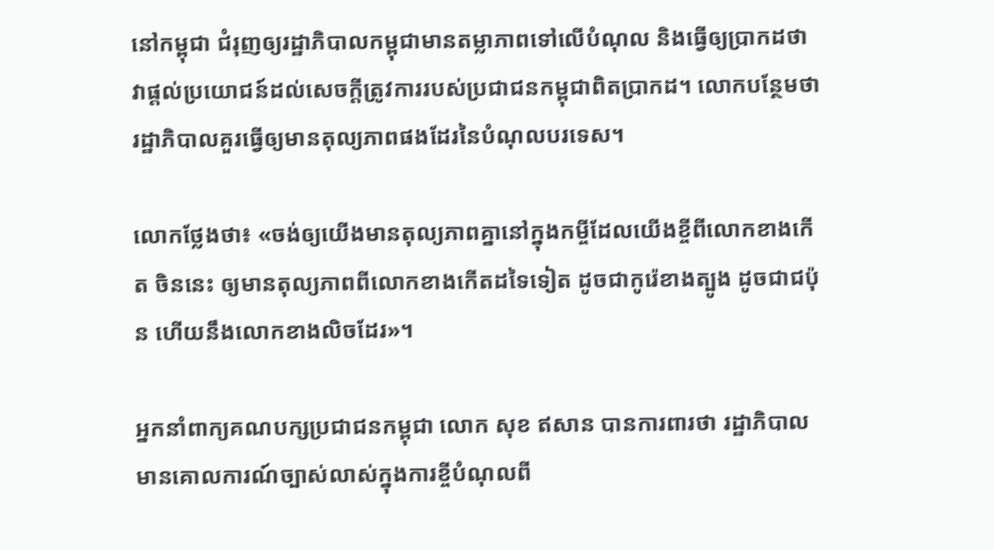នៅកម្ពុជា ជំរុញឲ្យរដ្ឋាភិបាលកម្ពុជាមានតម្លាភាពទៅលើបំណុល និងធ្វើឲ្យប្រាកដថា វាផ្តល់ប្រយោជន៍ដល់សេចក្តីត្រូវការរបស់ប្រជាជនកម្ពុជាពិតប្រាកដ។ លោកបន្ថែមថា រដ្ឋាភិបាលគួរធ្វើឲ្យមានតុល្យភាពផងដែរនៃបំណុលបរទេស។

លោកថ្លែងថា៖ «ចង់ឲ្យយើងមានតុល្យភាពគ្នានៅក្នុងកម្ចីដែលយើងខ្ចីពីលោកខាងកើត ចិននេះ ឲ្យមានតុល្យភាពពីលោកខាងកើតដទៃទៀត ដូចជាកូរ៉េខាងត្បូង ដូចជាជប៉ុន ហើយនឹងលោកខាងលិចដែរ»។

អ្នកនាំពាក្យគណបក្សប្រជាជនកម្ពុជា លោក សុខ ឥសាន បានការពារថា រដ្ឋាភិបាលមានគោលការណ៍ច្បាស់លាស់ក្នុងការខ្ចីបំណុលពី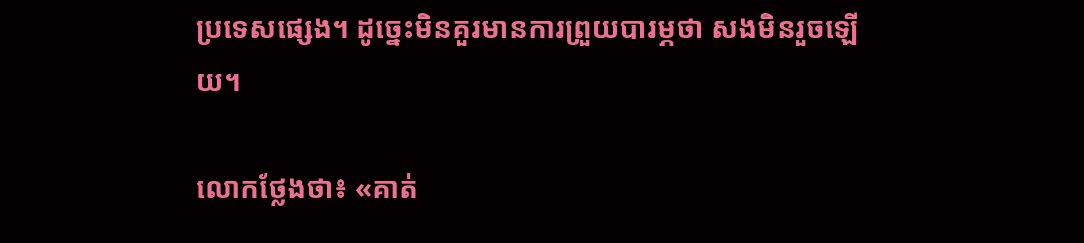ប្រទេសផ្សេង។ ដូច្នេះមិនគួរមានការព្រួយបារម្ភថា សងមិនរួចឡើយ។

លោកថ្លែងថា៖ «គាត់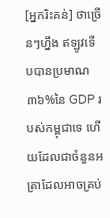[អ្នករិះគន់] ថាច្រើនៗហ្នឹង ឥឡូវទើបបានប្រមាណ៣៦%នៃ GDP របស់កម្ពុជាទេ ហើយដែលជាចំនួនអត្រាដែលអាចគ្រប់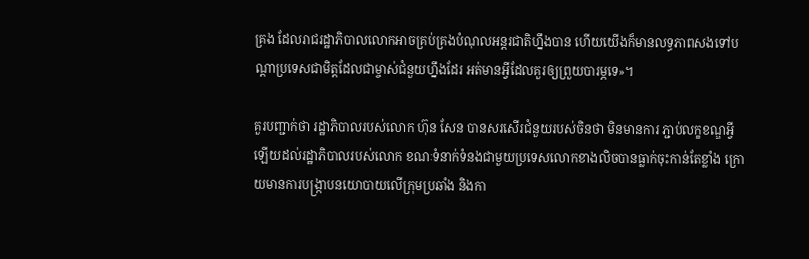គ្រង ដែលរាជរដ្ឋាភិបាលលោកអាចគ្រប់គ្រងបំណុលអន្តរជាតិហ្នឹងបាន ហើយយើងក៏មានលទ្ធភាពសងទៅបណ្តាប្រទេសជាមិត្តដែលជាម្ចាស់ជំនួយហ្នឹងដែរ អត់មានអ្វីដែលគួរឲ្យព្រួយបារម្ភទេ»។

គួរបញ្ជាក់ថា រដ្ឋាភិបាលរបស់លោក ហ៊ុន សែន បានសរសើរជំនួយរបស់ចិនថា មិនមានការ ភ្ជាប់លក្ខខណ្ឌអ្វីឡើយដល់រដ្ឋាភិបាលរបស់លោក ខណៈទំនាក់ទំនងជាមួយប្រទេសលោកខាងលិចបានធ្លាក់ចុះកាន់តែខ្លាំង ក្រោយមានការបង្រ្កាបនយោបាយលើក្រុមប្រឆាំង និងកា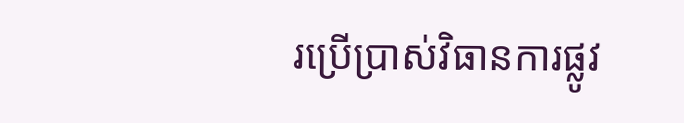រប្រើប្រាស់វិធានការផ្លូវ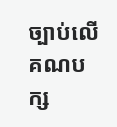ច្បាប់លើគណបក្ស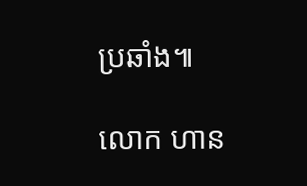ប្រឆាំង៕

លោក ហាន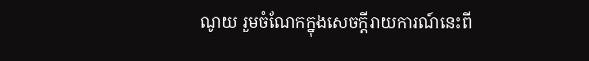ណូយ រួមចំណែកក្នុងសេចក្តីរាយការណ៍នេះពី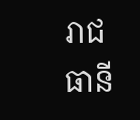រាជធានី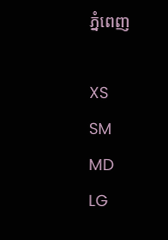ភ្នំពេញ

XS
SM
MD
LG